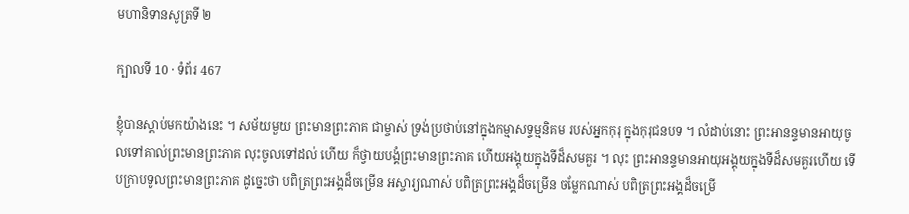មហានិទានសូត្រទី ២

ក្បាលទី 10 · ទំព័រ 467

ខ្ញុំបានស្តាប់មកយ៉ាងនេះ ។ សម័យមួយ ព្រះមានព្រះភាគ ជាម្ចាស់ ទ្រង់ប្រថាប់នៅក្នុងកម្មាសទ្ទម្មនិគម របស់អ្នកកុរុ ក្នុងកុរុជនបទ ។ លំដាប់នោះ ព្រះអានន្ទមានអាយុចូលទៅគាល់ព្រះមានព្រះភាគ លុះចូលទៅដល់ ហើយ ក៏ថ្វាយបង្គំព្រះមានព្រះភាគ ហើយអង្គុយក្នុងទីដ៏សមគួរ ។ លុះ ព្រះអានន្ទមានអាយុអង្គុយក្នុងទីដ៏សមគួរហើយ ទើបក្រាបទូលព្រះមានព្រះភាគ ដូច្នេះថា បពិត្រព្រះអង្គដ៏ចម្រើន អស្ចារ្យណាស់ បពិត្រព្រះអង្គដ៏ចម្រើន ចម្លែកណាស់ បពិត្រព្រះអង្គដ៏ចម្រើ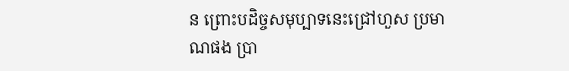ន ព្រោះបដិច្ចសមុប្បាទនេះជ្រៅហួស ប្រមាណផង ប្រា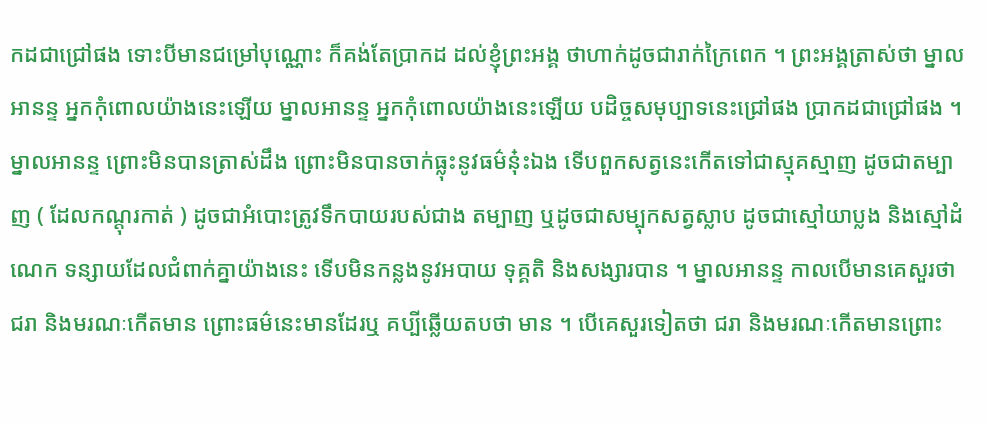កដជាជ្រៅផង ទោះបីមានជម្រៅបុណ្ណោះ ក៏គង់តែប្រាកដ ដល់ខ្ញុំព្រះអង្គ ថាហាក់ដូចជារាក់ក្រៃពេក ។ ព្រះអង្គត្រាស់ថា ម្នាលអានន្ទ អ្នកកុំពោលយ៉ាងនេះឡើយ ម្នាលអានន្ទ អ្នកកុំពោលយ៉ាងនេះឡើយ បដិច្ចសមុប្បាទនេះជ្រៅផង ប្រាកដជាជ្រៅផង ។ ម្នាលអានន្ទ ព្រោះមិនបានត្រាស់ដឹង ព្រោះមិនបានចាក់ធ្លុះនូវធម៌នុ៎ះឯង ទើបពួកសត្វនេះកើតទៅជាស្មុគស្មាញ ដូចជាតម្បាញ ( ដែលកណ្តុរកាត់ ) ដូចជាអំបោះត្រូវទឹកបាយរបស់ជាង តម្បាញ ឬដូចជាសម្បុកសត្វស្លាប ដូចជាស្មៅយាប្លង និងស្មៅដំណេក ទន្សាយដែលជំពាក់គ្នាយ៉ាងនេះ ទើបមិនកន្លងនូវអបាយ ទុគ្គតិ និងសង្សារបាន ។ ម្នាលអានន្ទ កាលបើមានគេសួរថា ជរា និងមរណៈកើតមាន ព្រោះធម៌នេះមានដែរឬ គប្បីឆ្លើយតបថា មាន ។ បើគេសួរទៀតថា ជរា និងមរណៈកើតមានព្រោះ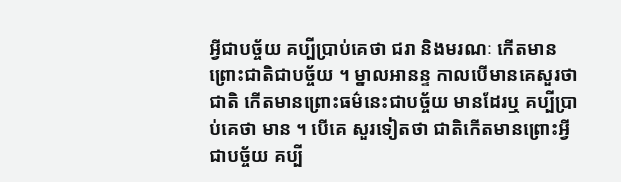អ្វីជាបច្ច័យ គប្បីប្រាប់គេថា ជរា និងមរណៈ កើតមានព្រោះជាតិជាបច្ច័យ ។ ម្នាលអានន្ទ កាលបើមានគេសួរថា ជាតិ កើតមានព្រោះធម៌នេះជាបច្ច័យ មានដែរឬ គប្បីប្រាប់គេថា មាន ។ បើគេ សួរទៀតថា ជាតិកើតមានព្រោះអ្វីជាបច្ច័យ គប្បី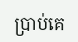ប្រាប់គេ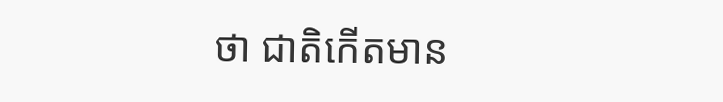ថា ជាតិកើតមាន